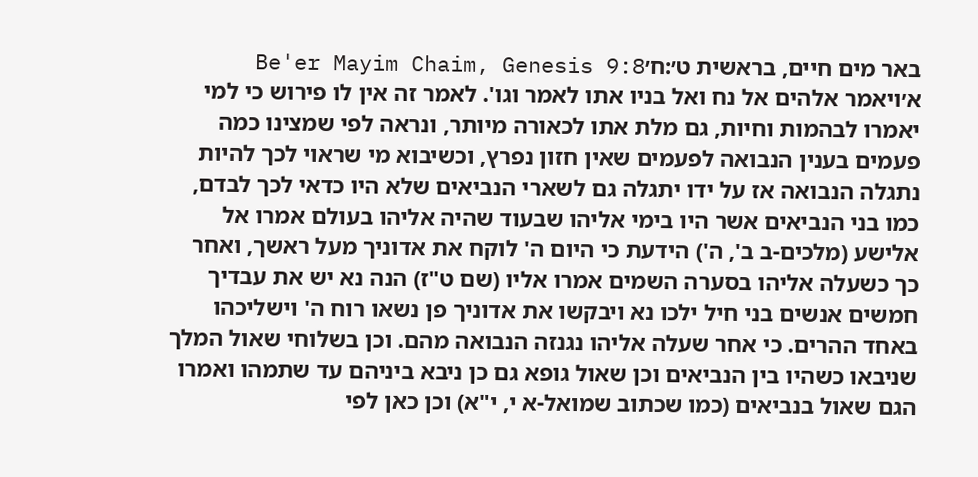באר מים חיים, בראשית ט׳:ח׳Be'er Mayim Chaim, Genesis 9:8
א׳ויאמר אלהים אל נח ואל בניו אתו לאמר וגו'. לאמר זה אין לו פירוש כי למי יאמרו לבהמות וחיות, גם מלת אתו לכאורה מיותר, ונראה לפי שמצינו כמה פעמים בענין הנבואה לפעמים שאין חזון נפרץ, וכשיבוא מי שראוי לכך להיות נתגלה הנבואה אז על ידו יתגלה גם לשארי הנביאים שלא היו כדאי לכך לבדם, כמו בני הנביאים אשר היו בימי אליהו שבעוד שהיה אליהו בעולם אמרו אל אלישע (מלכים-ב ב', ה') הידעת כי היום ה' לוקח את אדוניך מעל ראשך, ואחר כך כשעלה אליהו בסערה השמים אמרו אליו (שם ט"ז) הנה נא יש את עבדיך חמשים אנשים בני חיל ילכו נא ויבקשו את אדוניך פן נשאו רוח ה' וישליכהו באחד ההרים. כי אחר שעלה אליהו נגנזה הנבואה מהם. וכן בשלוחי שאול המלך שניבאו כשהיו בין הנביאים וכן שאול גופא גם כן ניבא ביניהם עד שתמהו ואמרו הגם שאול בנביאים (כמו שכתוב שמואל-א י, י"א) וכן כאן לפי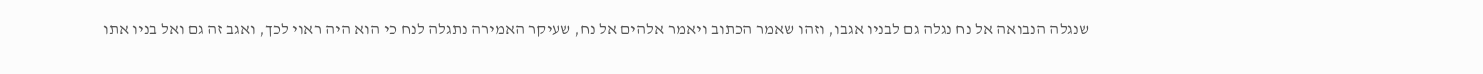שנגלה הנבואה אל נח נגלה גם לבניו אגבו, וזהו שאמר הכתוב ויאמר אלהים אל נח, שעיקר האמירה נתגלה לנח כי הוא היה ראוי לכך, ואגב זה גם ואל בניו אתו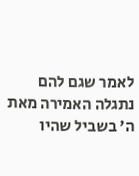לאמר שגם להם נתגלה האמירה מאת ה' בשביל שהיו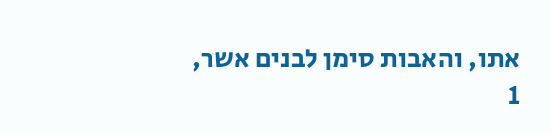אתו, והאבות סימן לבנים אשר,
1